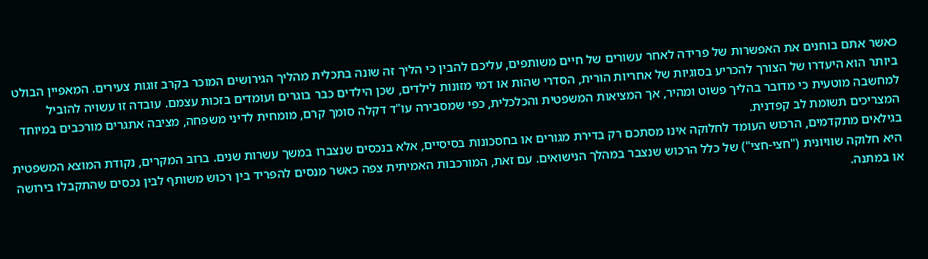כאשר אתם בוחנים את האפשרות של פרידה לאחר עשורים של חיים משותפים, עליכם להבין כי הליך זה שונה בתכלית מהליך הגירושים המוכר בקרב זוגות צעירים. המאפיין הבולט ביותר הוא היעדרו של הצורך להכריע בסוגיות של אחריות הורית, הסדרי שהות או דמי מזונות לילדים, שכן הילדים כבר בוגרים ועומדים בזכות עצמם. עובדה זו עשויה להוביל למחשבה מוטעית כי מדובר בהליך פשוט ומהיר, אך המציאות המשפטית והכלכלית, כפי שמסבירה עו"ד דקלה סומך קרם, מומחית לדיני משפחה, מציבה אתגרים מורכבים במיוחד המצריכים תשומת לב קפדנית.
בגילאים מתקדמים, הרכוש העומד לחלוקה אינו מסתכם רק בדירת מגורים או בחסכונות בסיסיים, אלא בנכסים שנצברו במשך עשרות שנים. ברוב המקרים, נקודת המוצא המשפטית היא חלוקה שוויונית ("חצי-חצי") של כלל הרכוש שנצבר במהלך הנישואים. עם זאת, המורכבות האמיתית צפה כאשר מנסים להפריד בין רכוש משותף לבין נכסים שהתקבלו בירושה או במתנה.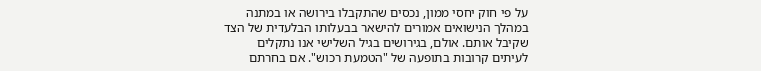על פי חוק יחסי ממון, נכסים שהתקבלו בירושה או במתנה במהלך הנישואים אמורים להישאר בבעלותו הבלעדית של הצד שקיבל אותם. אולם, בגירושים בגיל השלישי אנו נתקלים לעיתים קרובות בתופעה של "הטמעת רכוש". אם בחרתם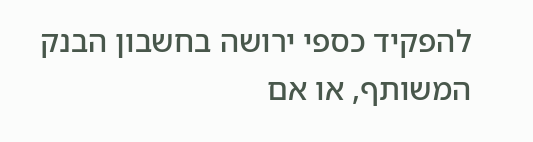להפקיד כספי ירושה בחשבון הבנק המשותף, או אם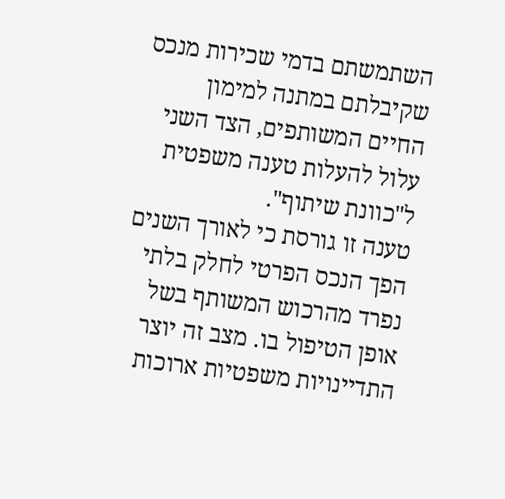השתמשתם בדמי שכירות מנכס שקיבלתם במתנה למימון החיים המשותפים, הצד השני עלול להעלות טענה משפטית ל"כוונת שיתוף".
טענה זו גורסת כי לאורך השנים הפך הנכס הפרטי לחלק בלתי נפרד מהרכוש המשותף בשל אופן הטיפול בו. מצב זה יוצר התדיינויות משפטיות ארוכות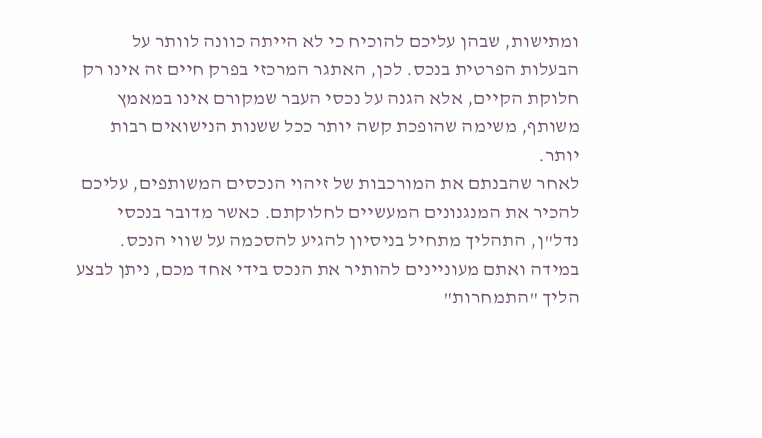ומתישות, שבהן עליכם להוכיח כי לא הייתה כוונה לוותר על הבעלות הפרטית בנכס. לכן, האתגר המרכזי בפרק חיים זה אינו רק חלוקת הקיים, אלא הגנה על נכסי העבר שמקורם אינו במאמץ משותף, משימה שהופכת קשה יותר ככל ששנות הנישואים רבות יותר.
לאחר שהבנתם את המורכבות של זיהוי הנכסים המשותפים, עליכם להכיר את המנגנונים המעשיים לחלוקתם. כאשר מדובר בנכסי נדל"ן, התהליך מתחיל בניסיון להגיע להסכמה על שווי הנכס. במידה ואתם מעוניינים להותיר את הנכס בידי אחד מכם, ניתן לבצע הליך "התמחרות"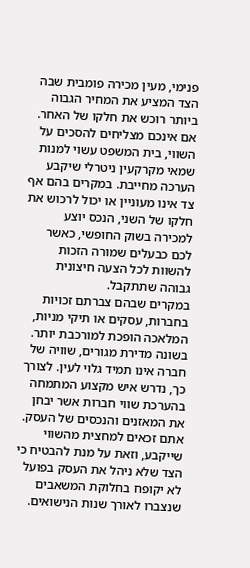פנימי, מעין מכירה פומבית שבה הצד המציע את המחיר הגבוה ביותר רוכש את חלקו של האחר. אם אינכם מצליחים להסכים על השווי, בית המשפט עשוי למנות שמאי מקרקעין ניטרלי שיקבע הערכה מחייבת. במקרים בהם אף צד אינו מעוניין או יכול לרכוש את חלקו של השני, הנכס יוצע למכירה בשוק החופשי, כאשר לכם כבעלים שמורה הזכות להשוות לכל הצעה חיצונית גבוהה שתתקבל.
במקרים שבהם צברתם זכויות בחברות, עסקים או תיקי מניות, המלאכה הופכת למורכבת יותר. בשונה מדירת מגורים, שוויה של חברה אינו תמיד גלוי לעין. לצורך כך, נדרש איש מקצוע המתמחה בהערכת שווי חברות אשר יבחן את המאזנים והנכסים של העסק. אתם זכאים למחצית מהשווי שייקבע, וזאת על מנת להבטיח כי הצד שלא ניהל את העסק בפועל לא יקופח בחלוקת המשאבים שנצברו לאורך שנות הנישואים.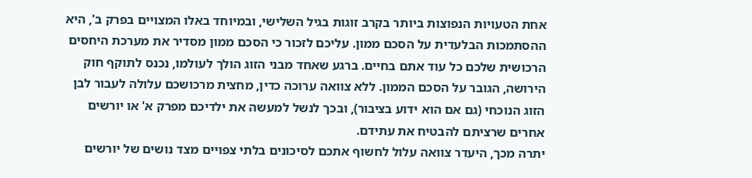אחת הטעויות הנפוצות ביותר בקרב זוגות בגיל השלישי, ובמיוחד באלו המצויים בפרק ב', היא ההסתמכות הבלעדית על הסכם ממון. עליכם לזכור כי הסכם ממון מסדיר את מערכת היחסים הרכושית שלכם כל עוד אתם בחיים. ברגע שאחד מבני הזוג הולך לעולמו, נכנס לתוקף חוק הירושה, הגובר על הסכם הממון. ללא צוואה ערוכה כדין, מחצית מרכושכם עלולה לעבור לבן הזוג הנוכחי (גם אם הוא ידוע בציבור), ובכך לנשל למעשה את ילדיכם מפרק א' או יורשים אחרים שרציתם להבטיח את עתידם.
יתרה מכך, היעדר צוואה עלול לחשוף אתכם לסיכונים בלתי צפויים מצד נושים של יורשים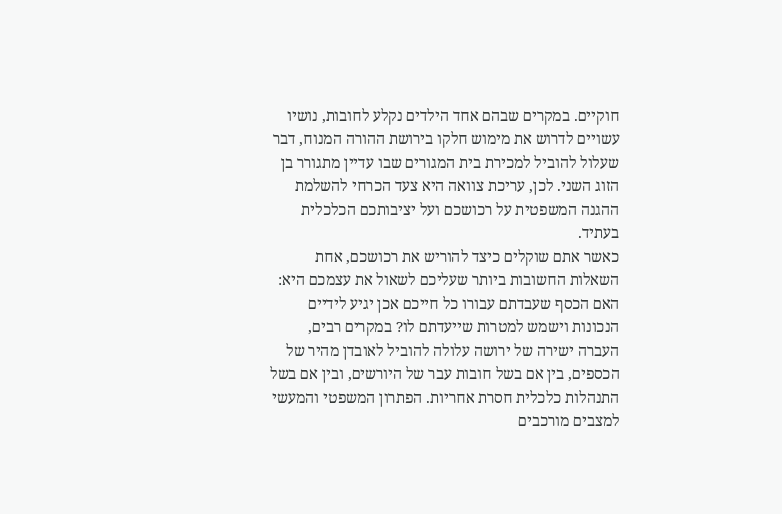חוקיים. במקרים שבהם אחד הילדים נקלע לחובות, נושיו עשויים לדרוש את מימוש חלקו בירושת ההורה המנוח, דבר שעלול להוביל למכירת בית המגורים שבו עדיין מתגורר בן הזוג השני. לכן, עריכת צוואה היא צעד הכרחי להשלמת ההגנה המשפטית על רכושכם ועל יציבותכם הכלכלית בעתיד.
כאשר אתם שוקלים כיצד להוריש את רכושכם, אחת השאלות החשובות ביותר שעליכם לשאול את עצמכם היא: האם הכסף שעבדתם עבורו כל חייכם אכן יגיע לידיים הנכונות וישמש למטרות שייעדתם לו? במקרים רבים, העברה ישירה של ירושה עלולה להוביל לאובדן מהיר של הכספים, בין אם בשל חובות עבר של היורשים, ובין אם בשל התנהלות כלכלית חסרת אחריות. הפתרון המשפטי והמעשי למצבים מורכבים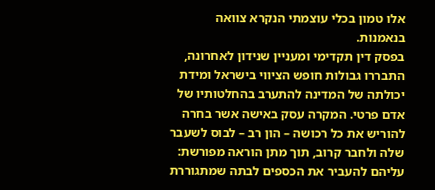אלו טמון בכלי עוצמתי הנקרא צוואה בנאמנות.
בפסק דין תקדימי ומעניין שנידון לאחרונה, התבררו גבולות חופש הציווי בישראל ומידת יכולתה של המדינה להתערב בהחלטותיו של אדם פרטי. המקרה עסק באישה אשר בחרה להוריש את כל רכושה – הון רב – לבוס לשעבר שלה ולחבר קרוב, תוך מתן הוראה מפורשת: עליהם להעביר את הכספים לבתה שמתגוררת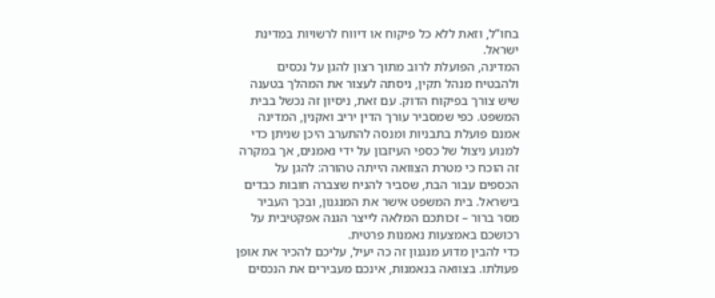בחו”ל, וזאת ללא כל פיקוח או דיווח לרשויות במדינת ישראל.
המדינה, הפועלת לרוב מתוך רצון להגן על נכסים ולהבטיח מנהל תקין, ניסתה לעצור את המהלך בטענה שיש צורך בפיקוח הדוק. עם זאת, ניסיון זה נכשל בבית המשפט. כפי שמסביר עורך הדין יריב ואקנין, המדינה אמנם פועלת בתבניות ומנסה להתערב היכן שניתן כדי למנוע ניצול של כספי העיזבון על ידי נאמנים, אך במקרה זה הוכח כי מטרת הצוואה הייתה טהורה: להגן על הכספים עבור הבת, שסביר להניח שצברה חובות כבדים בישראל. בית המשפט אישר את המנגנון, ובכך העביר מסר ברור – זכותכם המלאה לייצר הגנה אפקטיבית על רכושכם באמצעות נאמנות פרטית.
כדי להבין מדוע מנגנון זה כה יעיל, עליכם להכיר את אופן פעולתו. בצוואה בנאמנות, אינכם מעבירים את הנכסים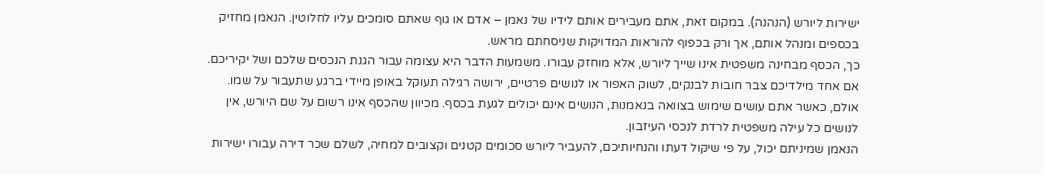ישירות ליורש (הנהנה). במקום זאת, אתם מעבירים אותם לידיו של נאמן – אדם או גוף שאתם סומכים עליו לחלוטין. הנאמן מחזיק בכספים ומנהל אותם, אך ורק בכפוף להוראות המדויקות שניסחתם מראש.
כך, הכסף מבחינה משפטית אינו שייך ליורש, אלא מוחזק עבורו. משמעות הדבר היא עצומה עבור הגנת הנכסים שלכם ושל יקיריכם.
אם אחד מילדיכם צבר חובות לבנקים, לשוק האפור או לנושים פרטיים, ירושה רגילה תעוקל באופן מיידי ברגע שתעבור על שמו. אולם, כאשר אתם עושים שימוש בצוואה בנאמנות, הנושים אינם יכולים לגעת בכסף. מכיוון שהכסף אינו רשום על שם היורש, אין לנושים כל עילה משפטית לרדת לנכסי העיזבון.
הנאמן שמיניתם יכול, על פי שיקול דעתו והנחיותיכם, להעביר ליורש סכומים קטנים וקצובים למחיה, לשלם שכר דירה עבורו ישירות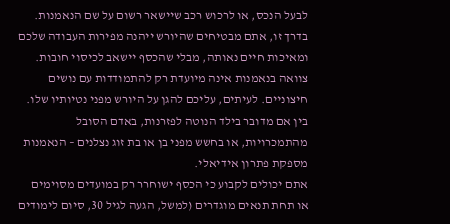לבעל הנכס, או לרכוש רכב שיישאר רשום על שם הנאמנות. בדרך זו, אתם מבטיחים שהיורש ייהנה מפירות העבודה שלכם ומאיכות חיים נאותה, מבלי שהכסף יישאב לכיסוי חובות.
צוואה בנאמנות אינה מיועדת רק להתמודדות עם נושים חיצוניים. לעיתים, עליכם להגן על היורש מפני נטיותיו שלו. בין אם מדובר בילד הנוטה לפזרנות, באדם הסובל מהתמכרויות, או בחשש מפני בן או בת זוג נצלנים – הנאמנות מספקת פתרון אידיאלי.
אתם יכולים לקבוע כי הכסף ישוחרר רק במועדים מסוימים או תחת תנאים מוגדרים (למשל, הגעה לגיל 30, סיום לימודים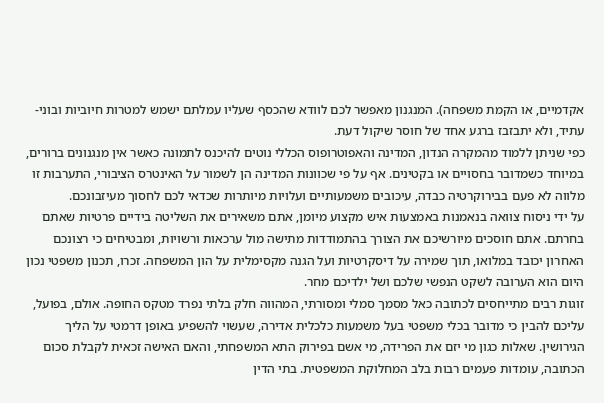אקדמיים, או הקמת משפחה). המנגנון מאפשר לכם לוודא שהכסף שעליו עמלתם ישמש למטרות חיוביות ובוני-עתיד, ולא יתבזבז ברגע אחד של חוסר שיקול דעת.
כפי שניתן ללמוד מהמקרה הנדון, המדינה והאפוטרופוס הכללי נוטים להיכנס לתמונה כאשר אין מנגנונים ברורים, במיוחד כשמדובר בחסויים או בקטינים. אף על פי שכוונות המדינה הן לשמור על האינטרס הציבורי, התערבות זו מלווה לא פעם בבירוקרטיה כבדה, עיכובים משמעותיים ועלויות מיותרות שכדאי לכם לחסוך מעיזבונכם.
על ידי ניסוח צוואה בנאמנות באמצעות איש מקצוע מיומן, אתם משאירים את השליטה בידיים פרטיות שאתם בחרתם. אתם חוסכים מיורשיכם את הצורך בהתמודדות מתישה מול ערכאות ורשויות, ומבטיחים כי רצונכם האחרון יכובד במלואו, תוך שמירה על דיסקרטיות ועל הגנה מקסימלית על הון המשפחה. זכרו, תכנון משפטי נכון היום הוא הערובה לשקט הנפשי שלכם ושל ילדיכם מחר.
זוגות רבים מתייחסים לכתובה כאל מסמך סמלי ומסורתי, המהווה חלק בלתי נפרד מטקס החופה. אולם, בפועל, עליכם להבין כי מדובר בכלי משפטי בעל משמעות כלכלית אדירה, שעשוי להשפיע באופן דרמטי על הליך הגירושין. שאלות כגון מי יזם את הפרידה, מי אשם בפירוק התא המשפחתי, והאם האישה זכאית לקבלת סכום הכתובה, עומדות פעמים רבות בלב המחלוקת המשפטית. בתי הדין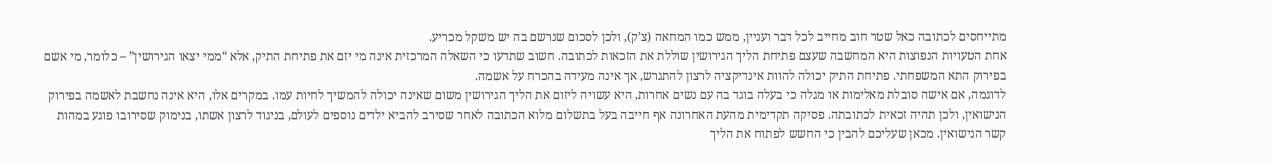מתייחסים לכתובה כאל שטר חוב מחייב לכל דבר ועניין, ממש כמו המחאה (צ’ק), ולכן לסכום שנרשם בה יש משקל מכריע.
אחת הטעויות הנפוצות היא המחשבה שעצם פתיחת הליך הגירושין שוללת את הזכאות לכתובה. חשוב שתדעו כי השאלה המרכזית אינה מי יזם את פתיחת התיק, אלא “ממי יצאו הגירושין” – כלומר, מי אשם בפירוק התא המשפחתי. פתיחת התיק יכולה להוות אינדיקציה לרצון להתגרש, אך אינה מעידה בהכרח על אשמה.
לדוגמה, אם אישה סובלת מאלימות או מגלה כי בעלה בוגד בה עם נשים אחרות, היא עשויה ליזום את הליך הגירושין משום שאינה יכולה להמשיך לחיות עמו. במקרים אלו, היא אינה נחשבת לאשמה בפירוק הנישואין, ולכן תהיה זכאית לכתובתה. פסיקה תקדימית מהעת האחרונה אף חייבה בעל בתשלום מלוא הכתובה לאחר שסירב להביא ילדים נוספים לעולם, בניגוד לרצון אשתו, בנימוק שסירובו פוגע במהות קשר הנישואין. מכאן שעליכם להבין כי החשש לפתוח את הליך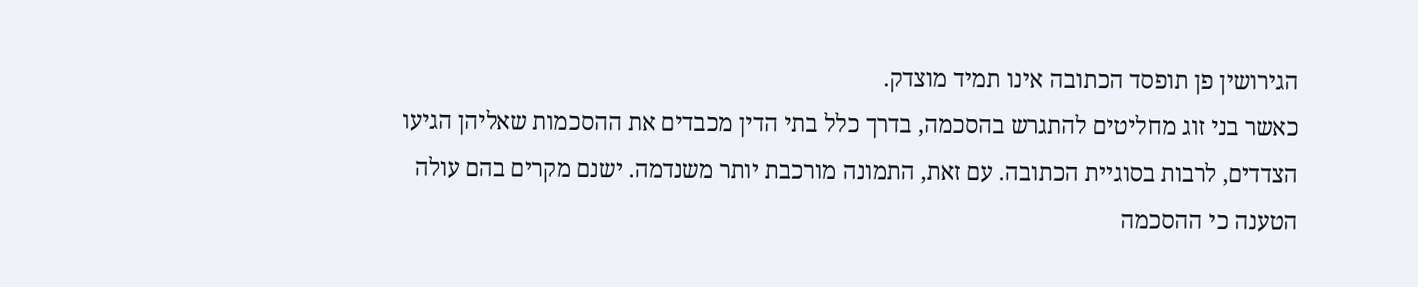הגירושין פן תופסד הכתובה אינו תמיד מוצדק.
כאשר בני זוג מחליטים להתגרש בהסכמה, בדרך כלל בתי הדין מכבדים את ההסכמות שאליהן הגיעו הצדדים, לרבות בסוגיית הכתובה. עם זאת, התמונה מורכבת יותר משנדמה. ישנם מקרים בהם עולה הטענה כי ההסכמה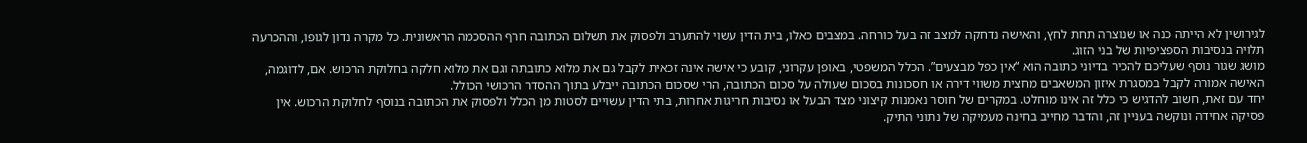לגירושין לא הייתה כנה או שנוצרה תחת לחץ, והאישה נדחקה למצב זה בעל כורחה. במצבים כאלו, בית הדין עשוי להתערב ולפסוק את תשלום הכתובה חרף ההסכמה הראשונית. כל מקרה נדון לגופו, וההכרעה תלויה בנסיבות הספציפיות של בני הזוג.
מושג שגור נוסף שעליכם להכיר בדיוני כתובה הוא “אין כפל מבצעים”. הכלל המשפטי, באופן עקרוני, קובע כי אישה אינה זכאית לקבל גם את מלוא כתובתה וגם את מלוא חלקה בחלוקת הרכוש. אם, לדוגמה, האישה אמורה לקבל במסגרת איזון המשאבים מחצית משווי דירה או חסכונות בסכום שעולה על סכום הכתובה, הרי שסכום הכתובה ייבלע בתוך ההסדר הרכושי הכולל.
יחד עם זאת, חשוב להדגיש כי כלל זה אינו מוחלט. במקרים של חוסר נאמנות קיצוני מצד הבעל או נסיבות חריגות אחרות, בתי הדין עשויים לסטות מן הכלל ולפסוק את הכתובה בנוסף לחלוקת הרכוש. אין פסיקה אחידה ונוקשה בעניין זה, והדבר מחייב בחינה מעמיקה של נתוני התיק.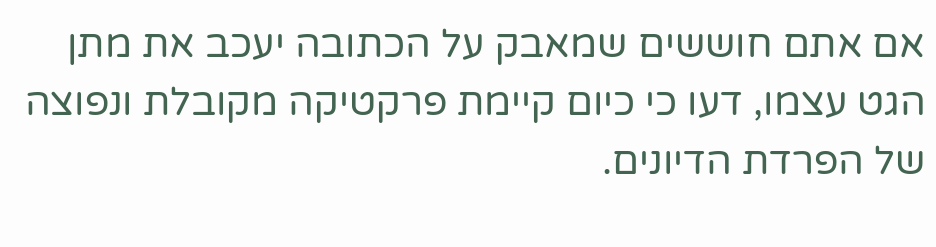אם אתם חוששים שמאבק על הכתובה יעכב את מתן הגט עצמו, דעו כי כיום קיימת פרקטיקה מקובלת ונפוצה של הפרדת הדיונים.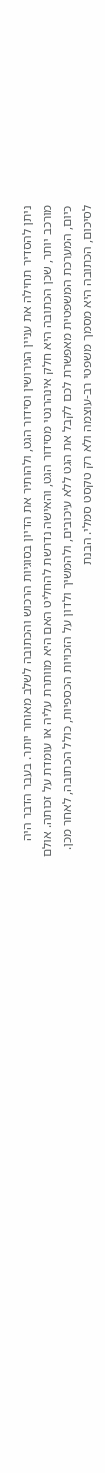ניתן להסדיר תחילה את עניין הגירושין וסידור הגט, ולהותיר את הדיון בסוגיות הרכוש והכתובה לשלב מאוחר יותר. בעבר הדבר היה מורכב יותר, שכן הכתובה היא חלק אינהרנטי מסידור הגט, והאישה נדרשת להחליט האם היא מוותרת עליה או עומדת על זכותה. אולם כיום, המערכת המשפטית מאפשרת לכם לקבל את הגט ללא עיכובים, ולהמשיך ולדון על הזכויות הכספיות, כולל הכתובה, לאחר מכן.
לסיכום, הכתובה היא מסמך משפטי רב-עוצמה ולא רק טקסט סמלי. הבנת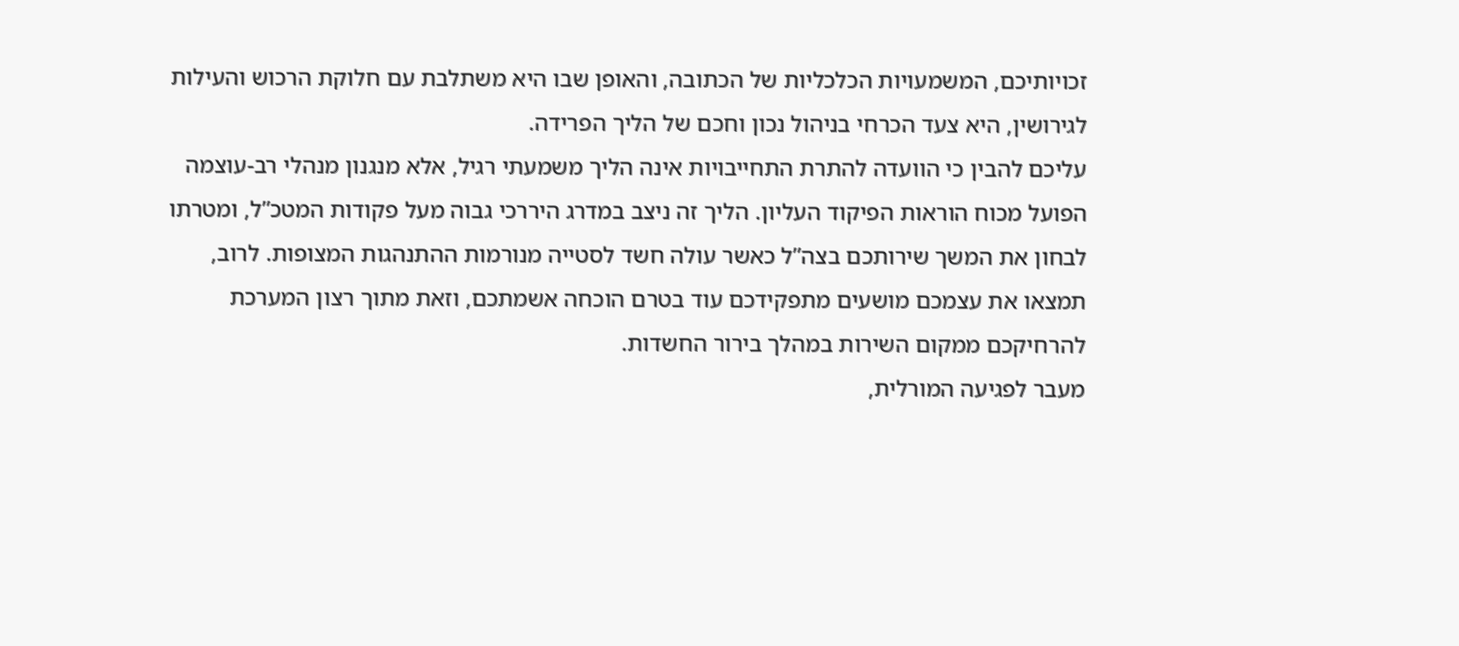זכויותיכם, המשמעויות הכלכליות של הכתובה, והאופן שבו היא משתלבת עם חלוקת הרכוש והעילות לגירושין, היא צעד הכרחי בניהול נכון וחכם של הליך הפרידה.
עליכם להבין כי הוועדה להתרת התחייבויות אינה הליך משמעתי רגיל, אלא מנגנון מנהלי רב-עוצמה הפועל מכוח הוראות הפיקוד העליון. הליך זה ניצב במדרג היררכי גבוה מעל פקודות המטכ”ל, ומטרתו לבחון את המשך שירותכם בצה”ל כאשר עולה חשד לסטייה מנורמות ההתנהגות המצופות. לרוב, תמצאו את עצמכם מושעים מתפקידכם עוד בטרם הוכחה אשמתכם, וזאת מתוך רצון המערכת להרחיקכם ממקום השירות במהלך בירור החשדות.
מעבר לפגיעה המורלית,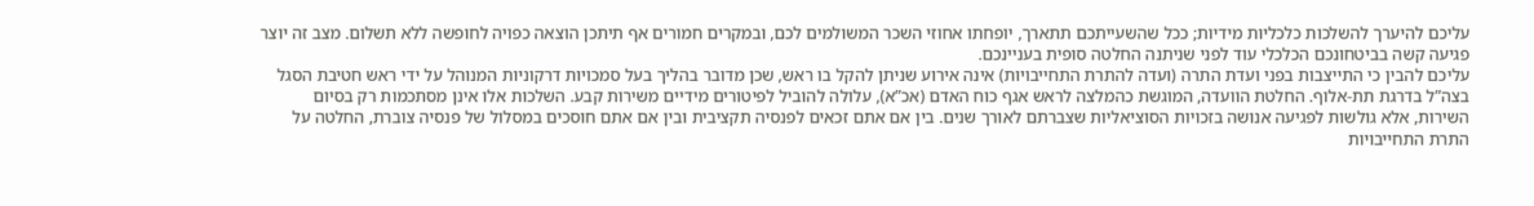עליכם להיערך להשלכות כלכליות מידיות; ככל שהשעייתכם תתארך, יופחתו אחוזי השכר המשולמים לכם, ובמקרים חמורים אף תיתכן הוצאה כפויה לחופשה ללא תשלום. מצב זה יוצר פגיעה קשה בביטחונכם הכלכלי עוד לפני שניתנה החלטה סופית בעניינכם.
עליכם להבין כי התייצבות בפני ועדת התרה (ועדה להתרת התחייבויות) אינה אירוע שניתן להקל בו ראש, שכן מדובר בהליך בעל סמכויות דרקוניות המנוהל על ידי ראש חטיבת הסגל בצה”ל בדרגת תת-אלוף. החלטת הוועדה, המוגשת כהמלצה לראש אגף כוח האדם (אכ”א), עלולה להוביל לפיטורים מידיים משירות קבע. השלכות אלו אינן מסתכמות רק בסיום השירות, אלא גולשות לפגיעה אנושה בזכויות הסוציאליות שצברתם לאורך שנים. בין אם אתם זכאים לפנסיה תקציבית ובין אם אתם חוסכים במסלול של פנסיה צוברת, החלטה על התרת התחייבויות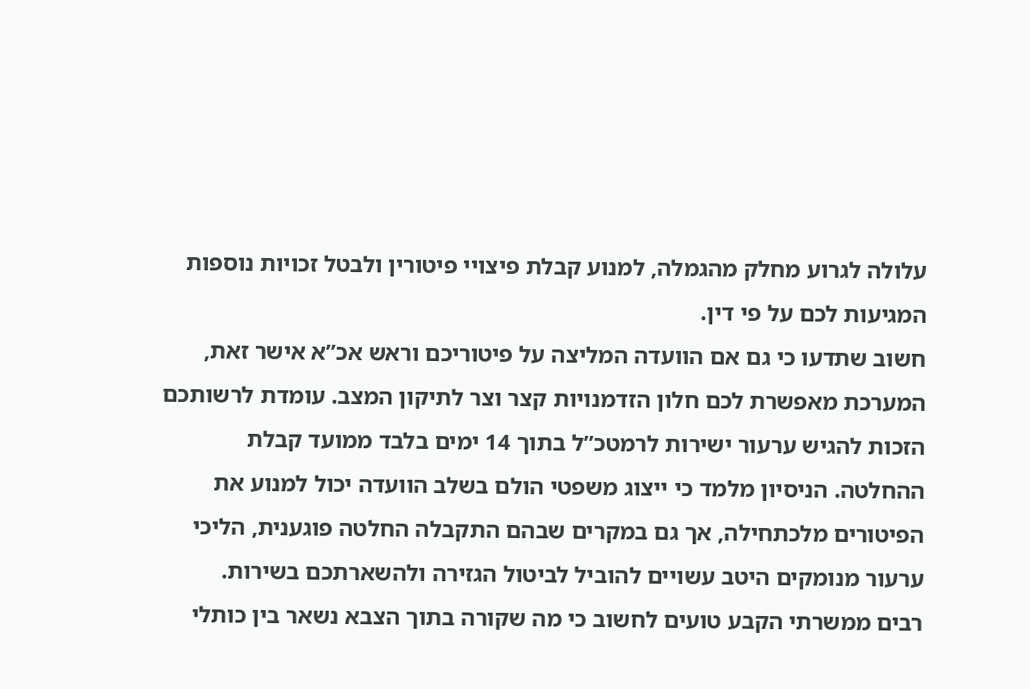עלולה לגרוע מחלק מהגמלה, למנוע קבלת פיצויי פיטורין ולבטל זכויות נוספות המגיעות לכם על פי דין.
חשוב שתדעו כי גם אם הוועדה המליצה על פיטוריכם וראש אכ”א אישר זאת, המערכת מאפשרת לכם חלון הזדמנויות קצר וצר לתיקון המצב. עומדת לרשותכם הזכות להגיש ערעור ישירות לרמטכ”ל בתוך 14 ימים בלבד ממועד קבלת ההחלטה. הניסיון מלמד כי ייצוג משפטי הולם בשלב הוועדה יכול למנוע את הפיטורים מלכתחילה, אך גם במקרים שבהם התקבלה החלטה פוגענית, הליכי ערעור מנומקים היטב עשויים להוביל לביטול הגזירה ולהשארתכם בשירות.
רבים ממשרתי הקבע טועים לחשוב כי מה שקורה בתוך הצבא נשאר בין כותלי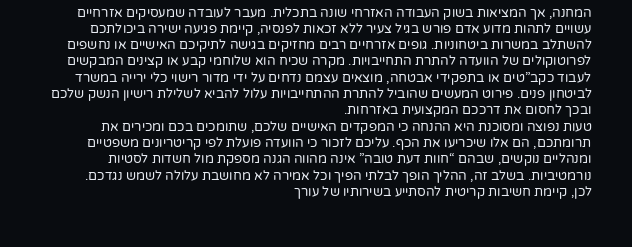המחנה, אך המציאות בשוק העבודה האזרחי שונה בתכלית. מעבר לעובדה שמעסיקים אזרחיים עשויים לתהות מדוע אדם פורש בגיל צעיר ללא זכאות לפנסיה, קיימת פגיעה ישירה ביכולתכם להשתלב במשרות ביטחוניות. גופים אזרחיים רבים מחזיקים בגישה לתיקיכם האישיים או נחשפים לפרוטוקולים של הוועדה להתרת התחייבויות. מקרה שכיח הוא שלוחמי קבע או קצינים המבקשים לעבוד כקב”טים או בתפקידי אבטחה, מוצאים עצמם נדחים על ידי מדור רישוי כלי ירייה במשרד לביטחון פנים. פירוט המעשים שהוביל להתרת ההתחייבויות עלול להביא לשלילת רישיון הנשק שלכם ובכך לחסום את דרככם המקצועית באזרחות.
טעות נפוצה ומסוכנת היא ההנחה כי המפקדים האישיים שלכם, שתומכים בכם ומכירים את תרומתכם, הם אלו שיכריעו את הכף. עליכם לזכור כי הוועדה פועלת לפי קריטריונים משפטיים ומנהליים נוקשים, שבהם “חוות דעת טובה” אינה מהווה הגנה מספקת מול חשדות לסטיות נורמטיביות. בשלב זה, ההליך הופך לבלתי הפיך וכל אמירה לא מחושבת עלולה לשמש נגדכם.
לכן, קיימת חשיבות קריטית להסתייע בשירותיו של עורך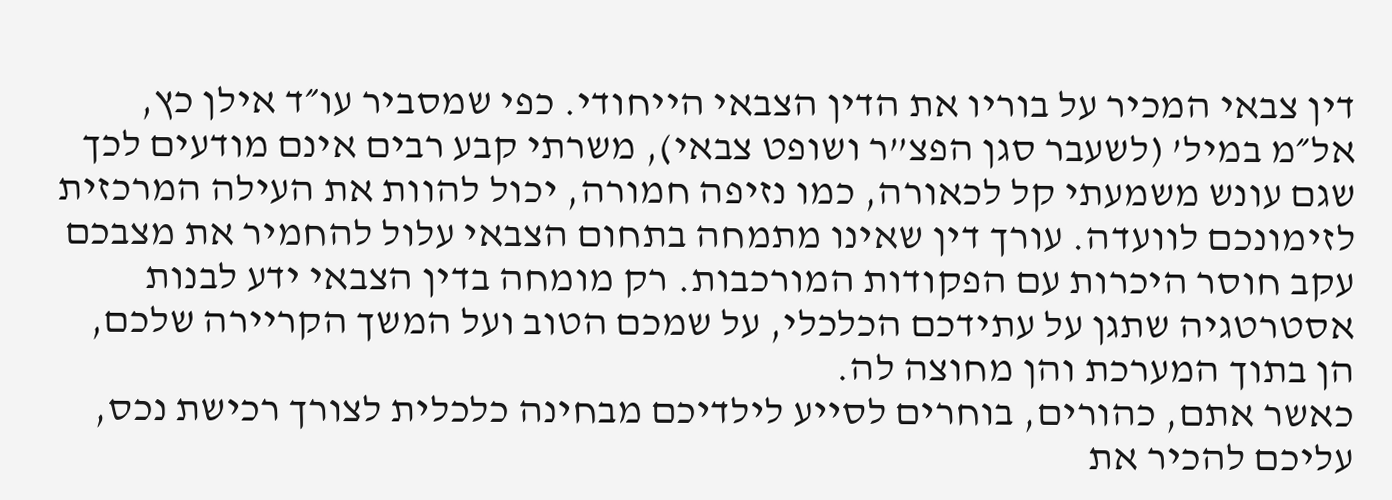דין צבאי המכיר על בוריו את הדין הצבאי הייחודי. כפי שמסביר עו״ד אילן כץ, אל״מ במיל’ (לשעבר סגן הפצ”ר ושופט צבאי), משרתי קבע רבים אינם מודעים לכך שגם עונש משמעתי קל לכאורה, כמו נזיפה חמורה, יכול להוות את העילה המרכזית לזימונכם לוועדה. עורך דין שאינו מתמחה בתחום הצבאי עלול להחמיר את מצבכם עקב חוסר היכרות עם הפקודות המורכבות. רק מומחה בדין הצבאי ידע לבנות אסטרטגיה שתגן על עתידכם הכלכלי, על שמכם הטוב ועל המשך הקריירה שלכם, הן בתוך המערכת והן מחוצה לה.
כאשר אתם, כהורים, בוחרים לסייע לילדיכם מבחינה כלכלית לצורך רכישת נכס, עליכם להכיר את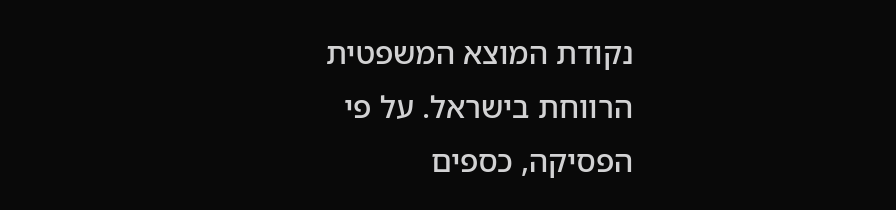נקודת המוצא המשפטית הרווחת בישראל. על פי הפסיקה, כספים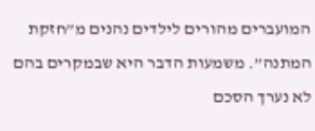המועברים מהורים לילדים נהנים מ”חזקת המתנה”. משמעות הדבר היא שבמקרים בהם לא נערך הסכם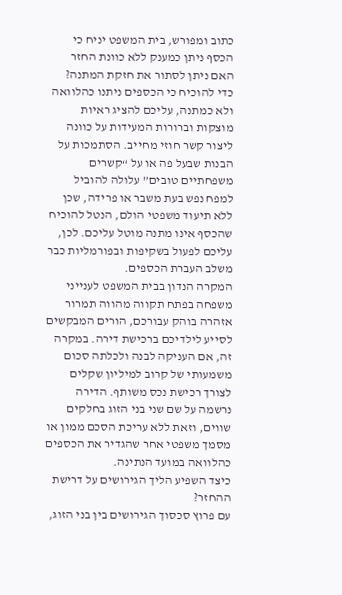כתוב ומפורש, בית המשפט יניח כי הכסף ניתן כמענק ללא כוונת החזר
האם ניתן לסתור את חזקת המתנה?
כדי להוכיח כי הכספים ניתנו כהלוואה ולא כמתנה, עליכם להציג ראיות מוצקות וברורות המעידות על כוונה ליצור קשר חוזי מחייב. הסתמכות על הבנות שבעל פה או על “קשרים משפחתיים טובים” עלולה להוביל למפח נפש בעת משבר או פרידה, שכן ללא תיעוד משפטי הולם, הנטל להוכיח שהכסף אינו מתנה מוטל עליכם. לכן, עליכם לפעול בשקיפות ובפורמליות כבר משלב העברת הכספים.
המקרה הנדון בבית המשפט לענייני משפחה בפתח תקווה מהווה תמרור אזהרה בוהק עבורכם, הורים המבקשים לסייע לילדיכם ברכישת דירה. במקרה זה, אם העניקה לבנה ולכלתה סכום משמעותי של קרוב למיליון שקלים לצורך רכישת נכס משותף. הדירה נרשמה על שם שני בני הזוג בחלקים שווים, וזאת ללא עריכת הסכם ממון או מסמך משפטי אחר שהגדיר את הכספים כהלוואה במועד הנתינה.
כיצד השפיע הליך הגירושים על דרישת ההחזר?
עם פרוץ סכסוך הגירושים בין בני הזוג,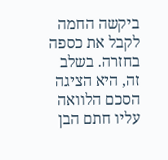ביקשה החמה לקבל את כספה בחזרה. בשלב זה, היא הציגה הסכם הלוואה עליו חתם הבן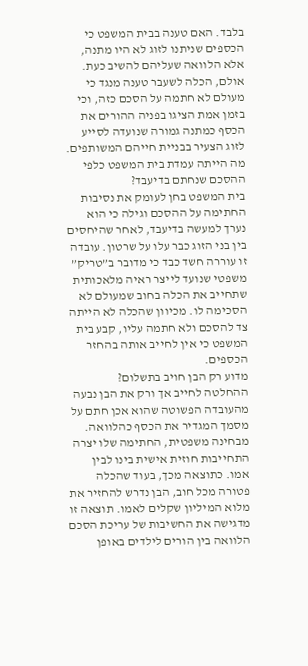בלבד. האם טענה בבית המשפט כי הכספים שניתנו לזוג לא היו מתנה, אלא הלוואה שעליהם להשיב כעת. אולם, הכלה לשעבר טענה מנגד כי מעולם לא חתמה על הסכם כזה, וכי בזמן אמת הציגו בפניה ההורים את הכסף כמתנה גמורה שנועדה לסייע לזוג הצעיר בבניית חייהם המשותפים.
מה הייתה עמדת בית המשפט כלפי ההסכם שנחתם בדיעבד?
בית המשפט בחן לעומק את נסיבות החתימה על ההסכם וגילה כי הוא נערך למעשה בדיעבד, לאחר שהיחסים בין בני הזוג כבר עלו על שרטון. עובדה זו עוררה חשד כבד כי מדובר ב”טריק” משפטי שנועד לייצר ראיה מלאכותית שתחייב את הכלה בחוב שמעולם לא הסכימה לו. מכיוון שהכלה לא הייתה צד להסכם ולא חתמה עליו, קבע בית המשפט כי אין לחייב אותה בהחזר הכספים.
מדוע רק הבן חויב בתשלום?
ההחלטה לחייב אך ורק את הבן נבעה מהעובדה הפשוטה שהוא אכן חתם על מסמך המגדיר את הכסף כהלוואה. מבחינה משפטית, החתימה שלו יצרה התחייבות חוזית אישית בינו לבין אמו. כתוצאה מכך, בעוד שהכלה פטורה מכל חוב, הבן נדרש להחזיר את מלוא המיליון שקלים לאמו. תוצאה זו מדגישה את החשיבות של עריכת הסכם הלוואה בין הורים לילדים באופן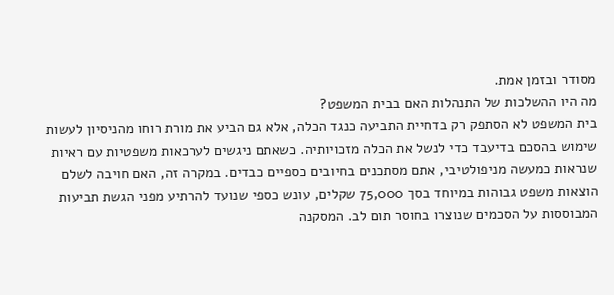מסודר ובזמן אמת.
מה היו ההשלכות של התנהלות האם בבית המשפט?
בית המשפט לא הסתפק רק בדחיית התביעה כנגד הכלה, אלא גם הביע את מורת רוחו מהניסיון לעשות שימוש בהסכם בדיעבד כדי לנשל את הכלה מזכויותיה. כשאתם ניגשים לערכאות משפטיות עם ראיות שנראות כמעשה מניפולטיבי, אתם מסתכנים בחיובים כספיים כבדים. במקרה זה, האם חויבה לשלם הוצאות משפט גבוהות במיוחד בסך 75,000 שקלים, עונש כספי שנועד להרתיע מפני הגשת תביעות המבוססות על הסכמים שנוצרו בחוסר תום לב. המסקנה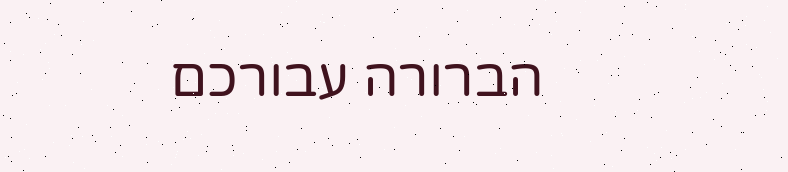הברורה עבורכם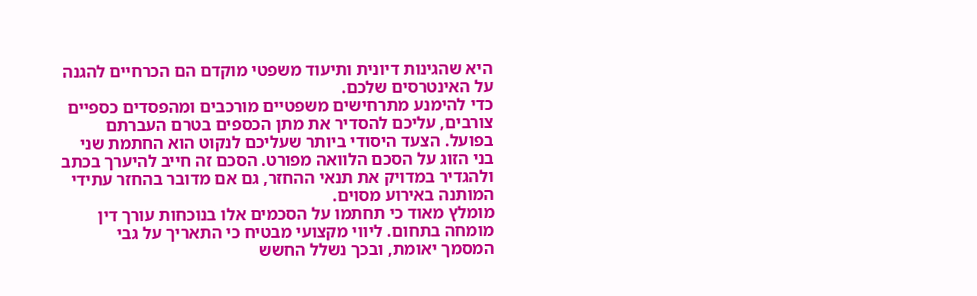היא שהגינות דיונית ותיעוד משפטי מוקדם הם הכרחיים להגנה על האינטרסים שלכם.
כדי להימנע מתרחישים משפטיים מורכבים ומהפסדים כספיים צורבים, עליכם להסדיר את מתן הכספים בטרם העברתם בפועל. הצעד היסודי ביותר שעליכם לנקוט הוא החתמת שני בני הזוג על הסכם הלוואה מפורט. הסכם זה חייב להיערך בכתב ולהגדיר במדויק את תנאי ההחזר, גם אם מדובר בהחזר עתידי המותנה באירוע מסוים.
מומלץ מאוד כי תחתמו על הסכמים אלו בנוכחות עורך דין מומחה בתחום. ליווי מקצועי מבטיח כי התאריך על גבי המסמך יאומת, ובכך נשלל החשש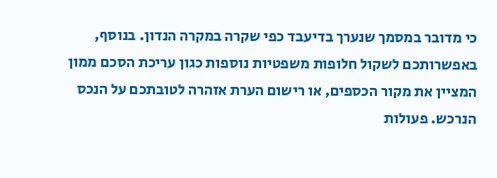כי מדובר במסמך שנערך בדיעבד כפי שקרה במקרה הנדון. בנוסף, באפשרותכם לשקול חלופות משפטיות נוספות כגון עריכת הסכם ממון המציין את מקור הכספים, או רישום הערת אזהרה לטובתכם על הנכס הנרכש. פעולות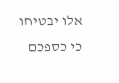אלו יבטיחו כי כספכם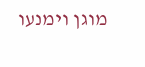מוגן וימנעו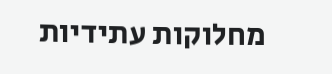מחלוקות עתידיות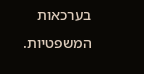בערכאות המשפטיות.